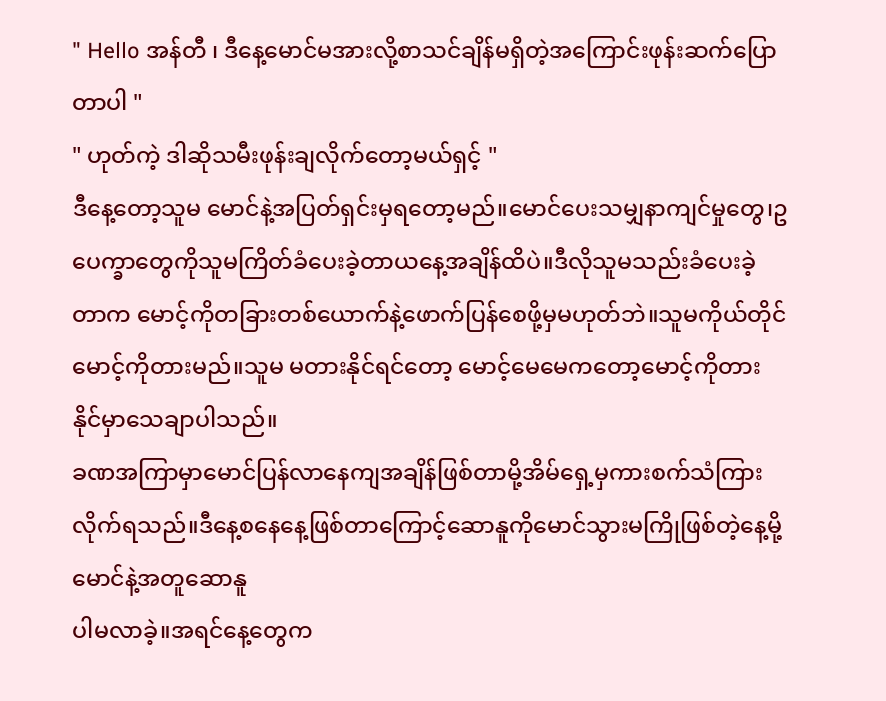" Hello အန်တီ ၊ ဒီနေ့မောင်မအားလို့စာသင်ချိန်မရှိတဲ့အကြောင်းဖုန်းဆက်ပြောတာပါ "
" ဟုတ်ကဲ့ ဒါဆိုသမီးဖုန်းချလိုက်တော့မယ်ရှင့် "
ဒီနေ့တော့သူမ မောင်နဲ့အပြတ်ရှင်းမှရတော့မည်။မောင်ပေးသမျှနာကျင်မှုတွေ၊ဥပေက္ခာတွေကိုသူမကြိတ်ခံပေးခဲ့တာယနေ့အချိန်ထိပဲ။ဒီလိုသူမသည်းခံပေးခဲ့တာက မောင့်ကိုတခြားတစ်ယောက်နဲ့ဖောက်ပြန်စေဖို့မှမဟုတ်ဘဲ။သူမကိုယ်တိုင်မောင့်ကိုတားမည်။သူမ မတားနိုင်ရင်တော့ မောင့်မေမေကတော့မောင့်ကိုတားနိုင်မှာသေချာပါသည်။
ခဏအကြာမှာမောင်ပြန်လာနေကျအချိန်ဖြစ်တာမို့အိမ်ရှေ့မှကားစက်သံကြားလိုက်ရသည်။ဒီနေ့စနေနေ့ဖြစ်တာကြောင့်ဆောနူကိုမောင်သွားမကြိုဖြစ်တဲ့နေ့မို့မောင်နဲ့အတူဆောနူ
ပါမလာခဲ့။အရင်နေ့တွေက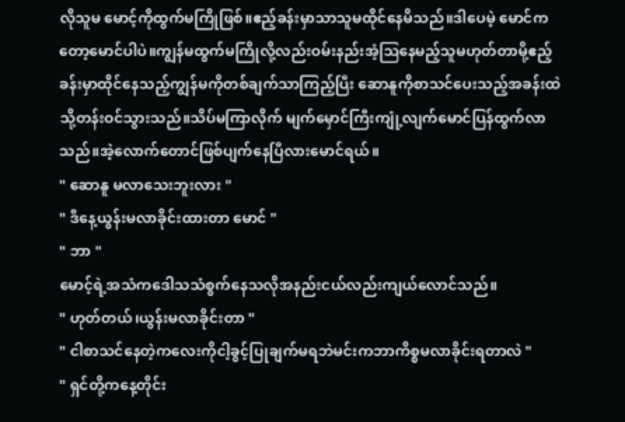လိုသူမ မောင့်ကိုထွက်မကြိုဖြစ်။ဧည့်ခန်းမှာသာသူမထိုင်နေမိသည်။ဒါပေမဲ့ မောင်ကတော့မောင်ပါပဲ။ကျွန်မထွက်မကြိုလို့လည်းဝမ်းနည်းအံ့ဩနေမည့်သူမဟုတ်တာမို့ဧည့်ခန်းမှာထိုင်နေသည့်ကျွန်မကိုတစ်ချက်သာကြည့်ပြီး ဆောနူကိုစာသင်ပေးသည့်အခန်းထဲသို့တန်းဝင်သွားသည်။သိပ်မကြာလိုက် မျက်မှောင်ကြီးကျုံ့လျက်မောင်ပြန်ထွက်လာသည်။အဲ့လောက်တောင်ဖြစ်ပျက်နေပြီလားမောင်ရယ်။
" ဆောနူ မလာသေးဘူးလား "
" ဒီနေ့ယွန်းမလာခိုင်းထားတာ မောင် "
" ဘာ "
မောင့်ရဲ့အသံကဒေါသသံစွက်နေသလိုအနည်းငယ်လည်းကျယ်လောင်သည်။
" ဟုတ်တယ်၊ယွန်းမလာခိုင်းတာ "
" ငါစာသင်နေတဲ့ကလေးကိုငါ့ခွင့်ပြုချက်မရဘဲမင်းကဘာကိစ္စမလာခိုင်းရတာလဲ "
" ရှင်တို့ကနေ့တိုင်း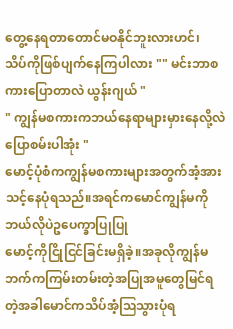တွေ့နေရတာတောင်မဝနိုင်ဘူးလားဟင်၊
သိပ်ကိုဖြစ်ပျက်နေကြပါလား "" မင်းဘာစကားပြောတာလဲ ယွန်းဂျယ် "
" ကျွန်မစကားကဘယ်နေရာများမှားနေလို့လဲပြောစမ်းပါအုံး "
မောင့်ပုံစံကကျွန်မစကားများအတွက်အံ့အားသင့်နေပုံရသည်။အရင်ကမောင်ကျွန်မကိုဘယ်လိုပဲဥပေက္ခာပြုပြု
မောင့်ကိုငြိုငြင်ခြင်းမရှိခဲ့။အခုလိုကျွန်မဘက်ကကြမ်းတမ်းတဲ့အပြုအမူတွေမြင်ရတဲ့အခါမောင်ကသိပ်အံ့ဩသွားပုံရ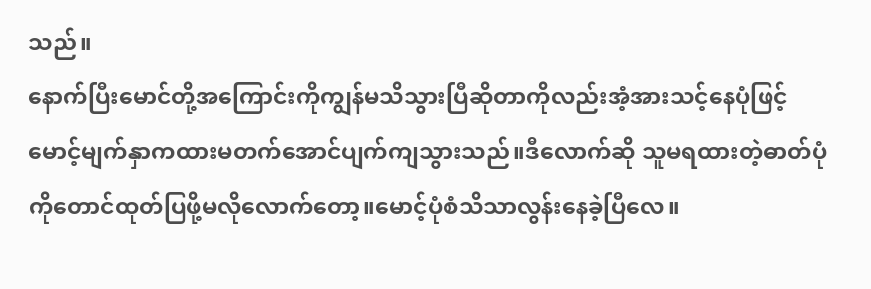သည်။
နောက်ပြီးမောင်တို့အကြောင်းကိုကျွန်မသိသွားပြီဆိုတာကိုလည်းအံ့အားသင့်နေပုံဖြင့် မောင့်မျက်နှာကထားမတက်အောင်ပျက်ကျသွားသည်။ဒီလောက်ဆို သူမရထားတဲ့ဓာတ်ပုံကိုတောင်ထုတ်ပြဖို့မလိုလောက်တော့။မောင့်ပုံစံသိသာလွန်းနေခဲ့ပြီလေ။